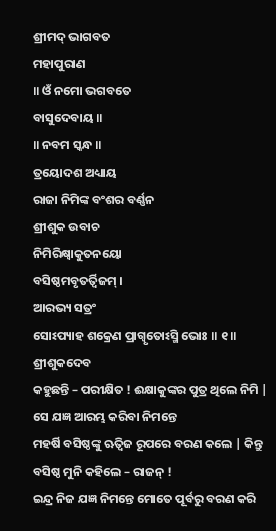ଶ୍ରୀମଦ୍ ଭାଗବତ
ମହାପୁରାଣ
॥ ଓଁ ନମୋ ଭଗବତେ
ବାସୁଦେବାୟ ॥
॥ ନବମ ସ୍କନ୍ଧ ॥
ତ୍ରୟୋଦଶ ଅଧ୍ୟାୟ
ରାଜା ନିମିଙ୍କ ବଂଶର ବର୍ଣ୍ଣନ
ଶ୍ରୀଶୁକ ଉବାଚ
ନିମିରିକ୍ଷ୍ୱାକୁତନୟୋ
ବସିଷ୍ଠମବୃତର୍ତ୍ୱିଜମ୍ ।
ଆରଭ୍ୟ ସତ୍ରଂ
ସୋଽପ୍ୟାହ ଶକ୍ରେଣ ପ୍ରାଗ୍ୱୃତୋଽସ୍ମି ଭୋଃ ॥ ୧॥
ଶ୍ରୀଶୁକଦେବ
କହୁଛନ୍ତି – ପରୀକ୍ଷିତ ! ଈକ୍ଷାକୁଙ୍କର ପୁତ୍ର ଥିଲେ ନିମି | ସେ ଯଜ୍ଞ ଆରମ୍ଭ କରିବା ନିମନ୍ତେ
ମହର୍ଷି ବସିଷ୍ଠଙ୍କୁ ଋତ୍ବିଜ ରୂପରେ ବରଣ କଲେ | କିନ୍ତୁ ବସିଷ୍ଠ ମୁନି କହିଲେ – ରାଜନ୍ !
ଇନ୍ଦ୍ର ନିଜ ଯଜ୍ଞ ନିମନ୍ତେ ମୋତେ ପୂର୍ବରୁ ବରଣ କରି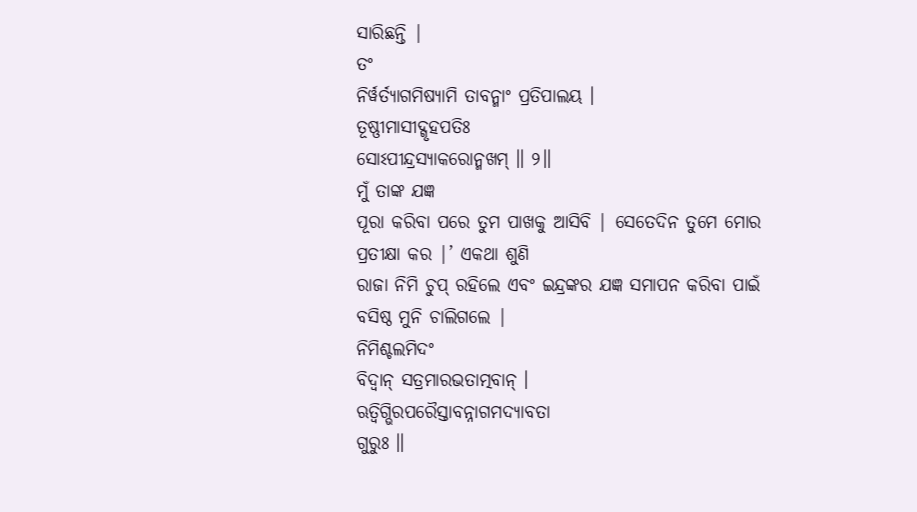ସାରିଛନ୍ତି |
ତଂ
ନିର୍ୱର୍ତ୍ୟାଗମିଷ୍ୟାମି ତାବନ୍ମାଂ ପ୍ରତିପାଲୟ ।
ତୂଷ୍ଣୀମାସୀଦ୍ଗୃହପତିଃ
ସୋଽପୀନ୍ଦ୍ରସ୍ୟାକରୋନ୍ମଖମ୍ ॥ ୨॥
ମୁଁ ତାଙ୍କ ଯଜ୍ଞ
ପୂରା କରିବା ପରେ ତୁମ ପାଖକୁ ଆସିବି | ସେତେଦିନ ତୁମେ ମୋର ପ୍ରତୀକ୍ଷା କର |’ ଏକଥା ଶୁଣି
ରାଜା ନିମି ଚୁପ୍ ରହିଲେ ଏବଂ ଇନ୍ଦ୍ରଙ୍କର ଯଜ୍ଞ ସମାପନ କରିବା ପାଇଁ ବସିଷ୍ଠ ମୁନି ଚାଲିଗଲେ |
ନିମିଶ୍ଚଲମିଦଂ
ବିଦ୍ୱାନ୍ ସତ୍ରମାରଭତାତ୍ମବାନ୍ ।
ଋତ୍ୱିଗ୍ଭିରପରୈସ୍ତାବନ୍ନାଗମଦ୍ୟାବତା
ଗୁରୁଃ ॥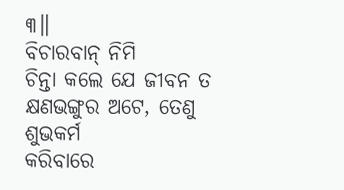୩॥
ବିଚାରବାନ୍ ନିମି
ଚିନ୍ତା କଲେ ଯେ ଜୀବନ ତ କ୍ଷଣଭଙ୍ଗୁର ଅଟେ, ତେଣୁ ଶୁଭକର୍ମ
କରିବାରେ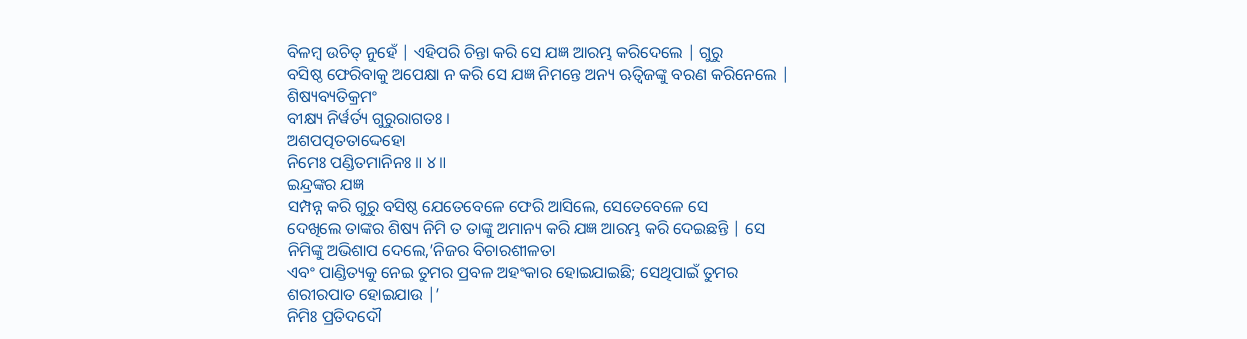ବିଳମ୍ବ ଉଚିତ୍ ନୁହେଁ | ଏହିପରି ଚିନ୍ତା କରି ସେ ଯଜ୍ଞ ଆରମ୍ଭ କରିଦେଲେ | ଗୁରୁ
ବସିଷ୍ଠ ଫେରିବାକୁ ଅପେକ୍ଷା ନ କରି ସେ ଯଜ୍ଞ ନିମନ୍ତେ ଅନ୍ୟ ଋତ୍ବିଜଙ୍କୁ ବରଣ କରିନେଲେ |
ଶିଷ୍ୟବ୍ୟତିକ୍ରମଂ
ବୀକ୍ଷ୍ୟ ନିର୍ୱର୍ତ୍ୟ ଗୁରୁରାଗତଃ ।
ଅଶପତ୍ପତତାଦ୍ଦେହୋ
ନିମେଃ ପଣ୍ଡିତମାନିନଃ ॥ ୪॥
ଇନ୍ଦ୍ରଙ୍କର ଯଜ୍ଞ
ସମ୍ପନ୍ନ କରି ଗୁରୁ ବସିଷ୍ଠ ଯେତେବେଳେ ଫେରି ଆସିଲେ, ସେତେବେଳେ ସେ
ଦେଖିଲେ ତାଙ୍କର ଶିଷ୍ୟ ନିମି ତ ତାଙ୍କୁ ଅମାନ୍ୟ କରି ଯଜ୍ଞ ଆରମ୍ଭ କରି ଦେଇଛନ୍ତି | ସେ
ନିମିଙ୍କୁ ଅଭିଶାପ ଦେଲେ,’ନିଜର ବିଚାରଶୀଳତା
ଏବଂ ପାଣ୍ଡିତ୍ୟକୁ ନେଇ ତୁମର ପ୍ରବଳ ଅହଂକାର ହୋଇଯାଇଛି; ସେଥିପାଇଁ ତୁମର
ଶରୀରପାତ ହୋଇଯାଉ |’
ନିମିଃ ପ୍ରତିଦଦୌ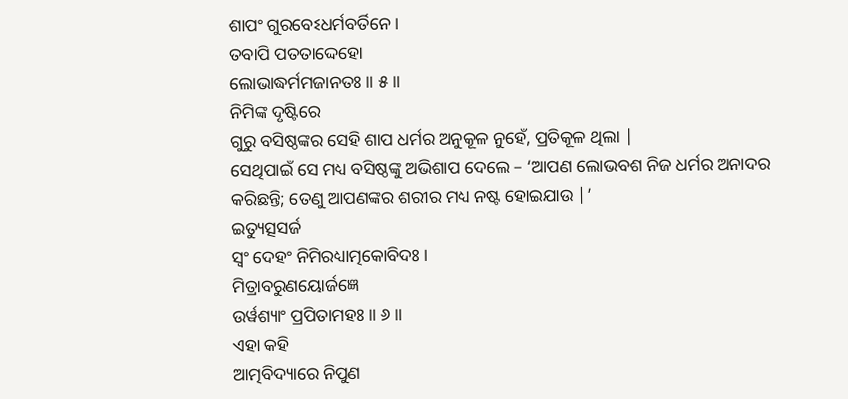ଶାପଂ ଗୁରବେଽଧର୍ମବର୍ତିନେ ।
ତବାପି ପତତାଦ୍ଦେହୋ
ଲୋଭାଦ୍ଧର୍ମମଜାନତଃ ॥ ୫॥
ନିମିଙ୍କ ଦୃଷ୍ଟିରେ
ଗୁରୁ ବସିଷ୍ଠଙ୍କର ସେହି ଶାପ ଧର୍ମର ଅନୁକୂଳ ନୁହେଁ, ପ୍ରତିକୂଳ ଥିଲା |
ସେଥିପାଇଁ ସେ ମଧ୍ୟ ବସିଷ୍ଠଙ୍କୁ ଅଭିଶାପ ଦେଲେ – ‘ଆପଣ ଲୋଭବଶ ନିଜ ଧର୍ମର ଅନାଦର କରିଛନ୍ତି; ତେଣୁ ଆପଣଙ୍କର ଶରୀର ମଧ୍ୟ ନଷ୍ଟ ହୋଇଯାଉ |’
ଇତ୍ୟୁତ୍ସସର୍ଜ
ସ୍ୱଂ ଦେହଂ ନିମିରଧ୍ୟାତ୍ମକୋବିଦଃ ।
ମିତ୍ରାବରୁଣୟୋର୍ଜଜ୍ଞେ
ଉର୍ୱଶ୍ୟାଂ ପ୍ରପିତାମହଃ ॥ ୬॥
ଏହା କହି
ଆତ୍ମବିଦ୍ୟାରେ ନିପୁଣ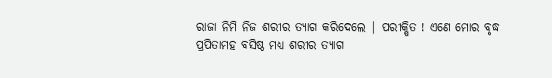ରାଜା ନିମି ନିଜ ଶରୀର ତ୍ୟାଗ କରିଦେଲେ | ପରୀକ୍ଷିତ ! ଏଣେ ମୋର ବୃଦ୍ଧ
ପ୍ରପିତାମହ ବସିଷ୍ଠ ମଧ୍ୟ ଶରୀର ତ୍ୟାଗ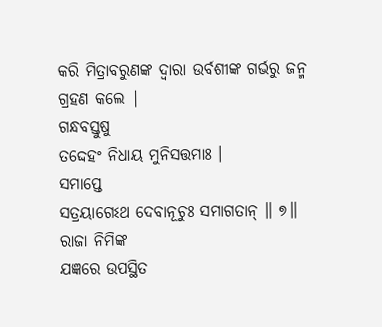କରି ମିତ୍ରାବରୁଣଙ୍କ ଦ୍ବାରା ଉର୍ବଶୀଙ୍କ ଗର୍ଭରୁ ଜନ୍ମ
ଗ୍ରହଣ କଲେ |
ଗନ୍ଧବସ୍ତୁଷୁ
ତଦ୍ଦେହଂ ନିଧାୟ ମୁନିସତ୍ତମାଃ ।
ସମାପ୍ତେ
ସତ୍ରୟାଗେଽଥ ଦେବାନୂଚୁଃ ସମାଗତାନ୍ ॥ ୭॥
ରାଜା ନିମିଙ୍କ
ଯଜ୍ଞରେ ଉପସ୍ଥିତ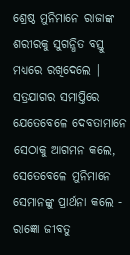ଶ୍ରେଷ୍ଠ ମୁନିମାନେ ରାଜାଙ୍କ ଶରୀରକୁ ସୁଗନ୍ଧିତ ବସ୍ତୁ ମଧ୍ୟରେ ରଖିଦେଲେ |
ସତ୍ରଯାଗର ସମାପ୍ତିରେ ଯେତେବେଳେ ଦେବତାମାନେ ସେଠାକୁ ଆଗମନ କଲେ, ସେତେବେଳେ ମୁନିମାନେ ସେମାନଙ୍କୁ ପ୍ରାର୍ଥନା କଲେ -
ରାଜ୍ଞୋ ଜୀବତୁ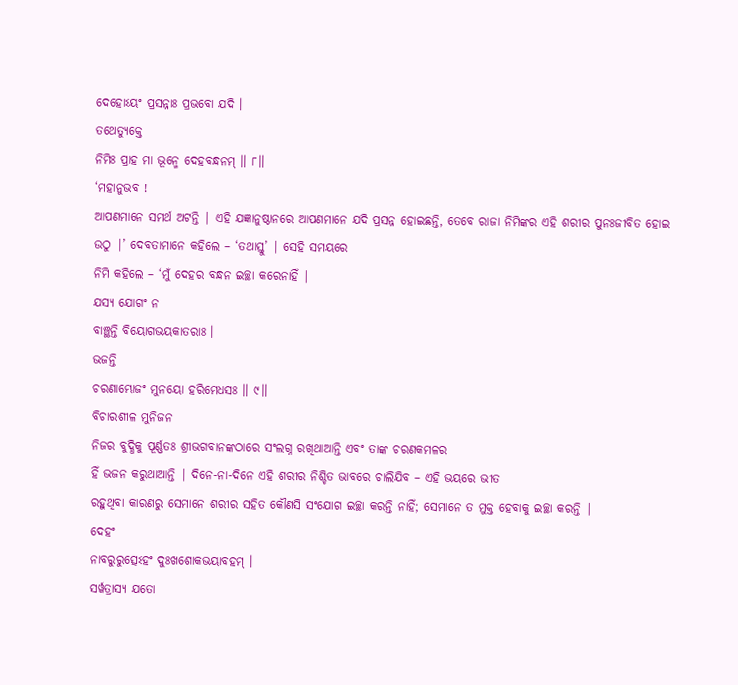ଦେହୋଽୟଂ ପ୍ରସନ୍ନାଃ ପ୍ରଭବୋ ଯଦି ।
ତଥେତ୍ୟୁକ୍ତେ
ନିମିଃ ପ୍ରାହ ମା ଭୂନ୍ମେ ଦେହବନ୍ଧନମ୍ ॥ ୮॥
‘ମହାନୁଭବ !
ଆପଣମାନେ ସମର୍ଥ ଅଟନ୍ତି | ଏହି ଯଜ୍ଞାନୁଷ୍ଠାନରେ ଆପଣମାନେ ଯଦି ପ୍ରସନ୍ନ ହୋଇଛନ୍ତି, ତେବେ ରାଜା ନିମିଙ୍କର ଏହି ଶରୀର ପୁନଃଜୀବିତ ହୋଇ
ଉଠୁ |’ ଦେବତାମାନେ କହିଲେ – ‘ତଥାସ୍ତୁ’ | ସେହି ସମୟରେ
ନିମି କହିଲେ – ‘ମୁଁ ଦେହର ବନ୍ଧନ ଇଚ୍ଛା କରେନାହିଁ |
ଯସ୍ୟ ଯୋଗଂ ନ
ବାଞ୍ଛନ୍ତି ବିୟୋଗଭୟକାତରାଃ ।
ଭଜନ୍ତି
ଚରଣାମ୍ଭୋଜଂ ମୁନୟୋ ହରିମେଧସଃ ॥ ୯॥
ବିଚାରଶୀଳ ମୁନିଜନ
ନିଜର ବୁଦ୍ଧିକୁ ପୂର୍ଣ୍ଣତଃ ଶ୍ରୀଭଗବାନଙ୍କଠାରେ ସଂଲଗ୍ନ ରଖିଥାଆନ୍ତି ଏବଂ ତାଙ୍କ ଚରଣକମଳର
ହିଁ ଭଜନ କରୁଥାଆନ୍ତି | ଦିନେ-ନା-ଦିନେ ଏହି ଶରୀର ନିଶ୍ଚିତ ଭାବରେ ଚାଲିଯିବ – ଏହି ଭୟରେ ଭୀତ
ରହୁଥିବା କାରଣରୁ ସେମାନେ ଶରୀର ସହିତ କୌଣସି ସଂଯୋଗ ଇଚ୍ଛା କରନ୍ତି ନାହିଁ; ସେମାନେ ତ ମୁକ୍ତ ହେବାକୁ ଇଚ୍ଛା କରନ୍ତି |
ଦେହଂ
ନାବରୁରୁତ୍ସେଽହଂ ଦୁଃଖଶୋକଭୟାବହମ୍ ।
ସର୍ୱତ୍ରାସ୍ୟ ଯତୋ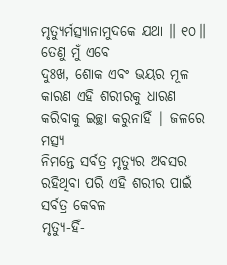ମୃତ୍ୟୁର୍ମତ୍ସ୍ୟାନାମୁଦକେ ଯଥା ॥ ୧୦॥
ତେଣୁ ମୁଁ ଏବେ
ଦୁଃଖ, ଶୋକ ଏବଂ ଭୟର ମୂଳ କାରଣ ଏହି ଶରୀରକୁ ଧାରଣ କରିବାକୁ ଇଚ୍ଛା କରୁନାହିଁ | ଜଳରେ ମତ୍ସ୍ୟ
ନିମନ୍ତେ ସର୍ବତ୍ର ମୃତ୍ୟୁର ଅବସର ରହିଥିବା ପରି ଏହି ଶରୀର ପାଇଁ ସର୍ବତ୍ର କେବଳ
ମୃତ୍ୟୁ-ହିଁ-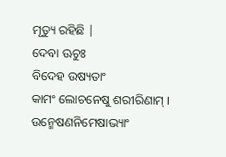ମୃତ୍ୟୁ ରହିଛି |
ଦେବା ଊଚୁଃ
ବିଦେହ ଉଷ୍ୟତାଂ
କାମଂ ଲୋଚନେଷୁ ଶରୀରିଣାମ୍ ।
ଉନ୍ମେଷଣନିମେଷାଭ୍ୟାଂ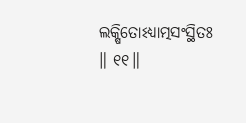ଲକ୍ଷିତୋଽଧ୍ୟାତ୍ମସଂସ୍ଥିତଃ ॥ ୧୧॥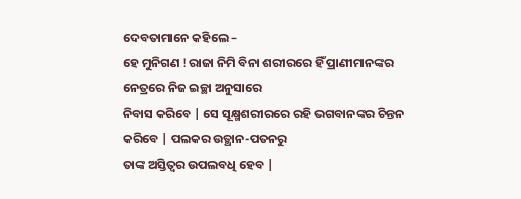ଦେବତାମାନେ କହିଲେ –
ହେ ମୁନିଗଣ ! ରାଜା ନିମି ବିନା ଶରୀରରେ ହିଁ ପ୍ରାଣୀମାନଙ୍କର ନେତ୍ରରେ ନିଜ ଇଚ୍ଛା ଅନୁସାରେ
ନିବାସ କରିବେ | ସେ ସୂକ୍ଷ୍ମଶରୀରରେ ରହି ଭଗବାନଙ୍କର ଚିନ୍ତନ କରିବେ | ପଲକର ଉତ୍ଥାନ-ପତନରୁ
ତାଙ୍କ ଅସ୍ତିତ୍ବର ଉପଲବଧି ହେବ |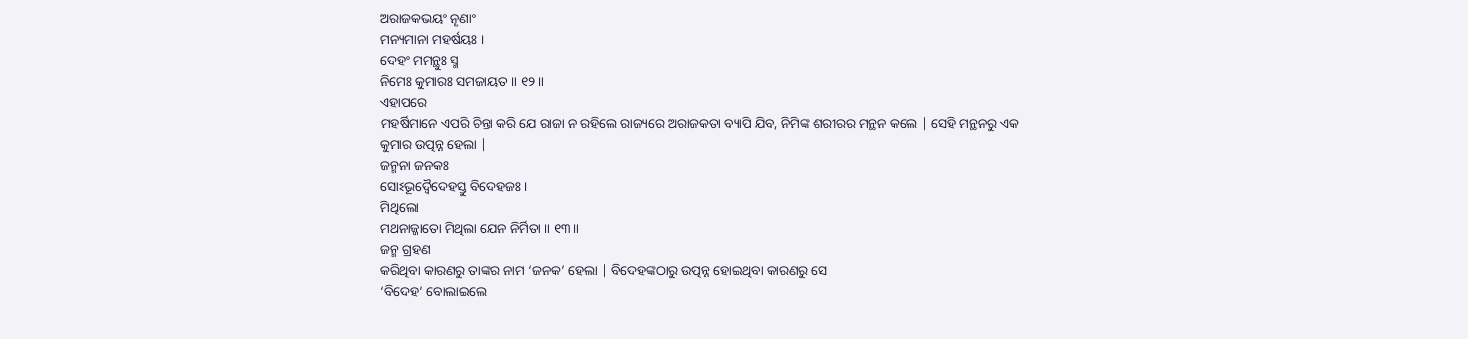ଅରାଜକଭୟଂ ନୄଣାଂ
ମନ୍ୟମାନା ମହର୍ଷୟଃ ।
ଦେହଂ ମମନ୍ଥୁଃ ସ୍ମ
ନିମେଃ କୁମାରଃ ସମଜାୟତ ॥ ୧୨॥
ଏହାପରେ
ମହର୍ଷିମାନେ ଏପରି ଚିନ୍ତା କରି ଯେ ରାଜା ନ ରହିଲେ ରାଜ୍ୟରେ ଅରାଜକତା ବ୍ୟାପି ଯିବ, ନିମିଙ୍କ ଶରୀରର ମନ୍ଥନ କଲେ | ସେହି ମନ୍ଥନରୁ ଏକ
କୁମାର ଉତ୍ପନ୍ନ ହେଲା |
ଜନ୍ମନା ଜନକଃ
ସୋଽଭୂଦ୍ୱୈଦେହସ୍ତୁ ବିଦେହଜଃ ।
ମିଥିଲୋ
ମଥନାଜ୍ଜାତୋ ମିଥିଲା ଯେନ ନିର୍ମିତା ॥ ୧୩॥
ଜନ୍ମ ଗ୍ରହଣ
କରିଥିବା କାରଣରୁ ତାଙ୍କର ନାମ ‘ଜନକ’ ହେଲା | ବିଦେହଙ୍କଠାରୁ ଉତ୍ପନ୍ନ ହୋଇଥିବା କାରଣରୁ ସେ
‘ବିଦେହ’ ବୋଲାଇଲେ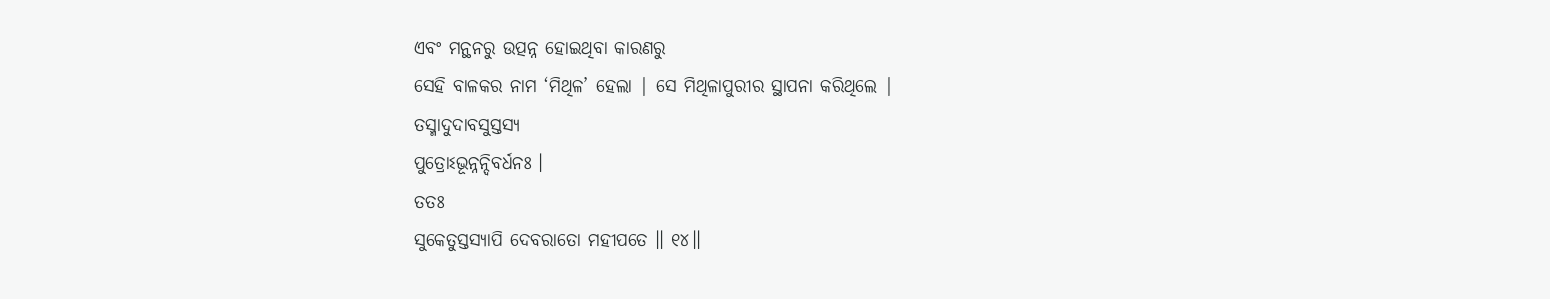ଏବଂ ମନ୍ଥନରୁ ଉତ୍ପନ୍ନ ହୋଇଥିବା କାରଣରୁ
ସେହି ବାଳକର ନାମ ‘ମିଥିଳ’ ହେଲା | ସେ ମିଥିଳାପୁରୀର ସ୍ଥାପନା କରିଥିଲେ |
ତସ୍ମାଦୁଦାବସୁସ୍ତସ୍ୟ
ପୁତ୍ରୋଽଭୂନ୍ନନ୍ଦିବର୍ଧନଃ ।
ତତଃ
ସୁକେତୁସ୍ତସ୍ୟାପି ଦେବରାତୋ ମହୀପତେ ॥ ୧୪॥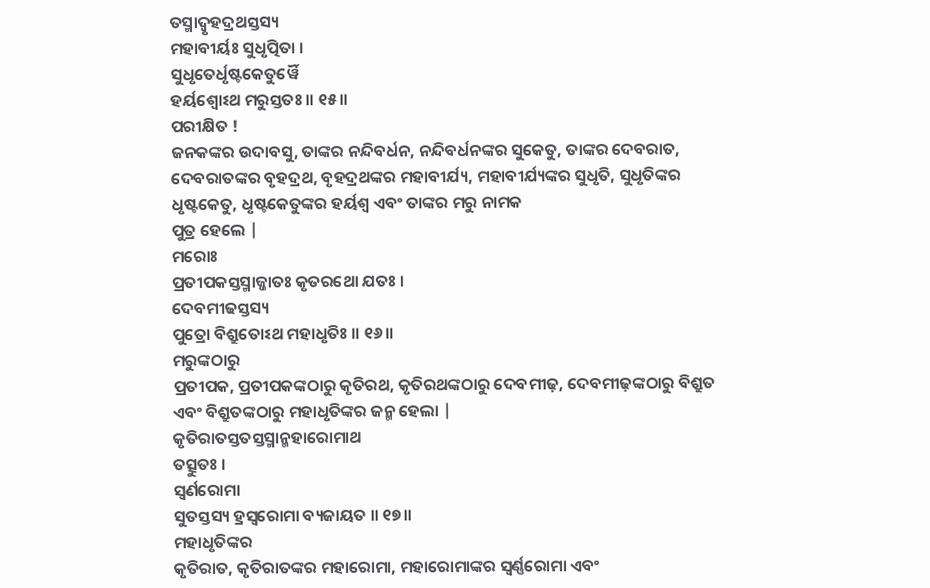ତସ୍ମାଦ୍ବୃହଦ୍ରଥସ୍ତସ୍ୟ
ମହାବୀର୍ୟଃ ସୁଧୃତ୍ପିତା ।
ସୁଧୃତେର୍ଧୃଷ୍ଟକେତୁର୍ୱୈ
ହର୍ୟଶ୍ୱୋଽଥ ମରୁସ୍ତତଃ ॥ ୧୫॥
ପରୀକ୍ଷିତ !
ଜନକଙ୍କର ଉଦାବସୁ, ତାଙ୍କର ନନ୍ଦିବର୍ଧନ, ନନ୍ଦିବର୍ଧନଙ୍କର ସୁକେତୁ, ତାଙ୍କର ଦେବରାତ, ଦେବରାତଙ୍କର ବୃହଦ୍ରଥ, ବୃହଦ୍ରଥଙ୍କର ମହାବୀର୍ଯ୍ୟ, ମହାବୀର୍ଯ୍ୟଙ୍କର ସୁଧୃତି, ସୁଧୃତିଙ୍କର ଧୃଷ୍ଟକେତୁ, ଧୃଷ୍ଟକେତୁଙ୍କର ହର୍ୟଶ୍ବ ଏବଂ ତାଙ୍କର ମରୁ ନାମକ
ପୁତ୍ର ହେଲେ |
ମରୋଃ
ପ୍ରତୀପକସ୍ତସ୍ମାଜ୍ଜାତଃ କୃତରଥୋ ଯତଃ ।
ଦେବମୀଢସ୍ତସ୍ୟ
ପୁତ୍ରୋ ବିଶ୍ରୁତୋଽଥ ମହାଧୃତିଃ ॥ ୧୬॥
ମରୁଙ୍କଠାରୁ
ପ୍ରତୀପକ, ପ୍ରତୀପକଙ୍କଠାରୁ କୃତିରଥ, କୃତିରଥଙ୍କଠାରୁ ଦେବମୀଢ଼, ଦେବମୀଢ଼ଙ୍କଠାରୁ ବିଶ୍ରୁତ
ଏବଂ ବିଶ୍ରୁତଙ୍କଠାରୁ ମହାଧୃତିଙ୍କର ଜନ୍ମ ହେଲା |
କୃତିରାତସ୍ତତସ୍ତସ୍ମାନ୍ମହାରୋମାଥ
ତତ୍ସୁତଃ ।
ସ୍ୱର୍ଣରୋମା
ସୁତସ୍ତସ୍ୟ ହ୍ରସ୍ୱରୋମା ବ୍ୟଜାୟତ ॥ ୧୭॥
ମହାଧୃତିଙ୍କର
କୃତିରାତ, କୃତିରାତଙ୍କର ମହାରୋମା, ମହାରୋମାଙ୍କର ସ୍ବର୍ଣ୍ଣରୋମା ଏବଂ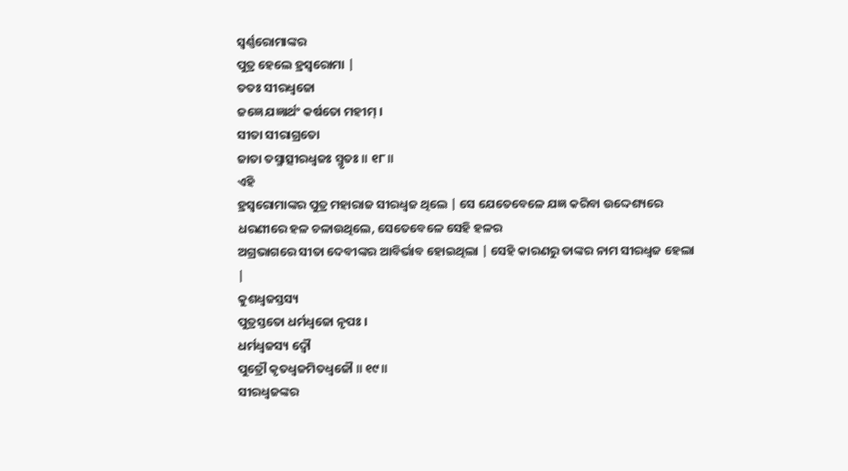ସ୍ବର୍ଣ୍ଣରୋମାଙ୍କର
ପୁତ୍ର ହେଲେ ହ୍ରସ୍ବରୋମା |
ତତଃ ସୀରଧ୍ୱଜୋ
ଜଜ୍ଞେ ଯଜ୍ଞାର୍ଥଂ କର୍ଷତୋ ମହୀମ୍ ।
ସୀତା ସୀରାଗ୍ରତୋ
ଜାତା ତସ୍ମାତ୍ସୀରଧ୍ୱଜଃ ସ୍ମୃତଃ ॥ ୧୮॥
ଏହି
ହ୍ରସ୍ବରୋମାଙ୍କର ପୁତ୍ର ମହାରାଜ ସୀରଧ୍ବଜ ଥିଲେ | ସେ ଯେତେବେଳେ ଯଜ୍ଞ କରିବା ଉଦ୍ଦେଶ୍ୟରେ
ଧରଣୀରେ ହଳ ଚଳାଉଥିଲେ, ସେତେବେଳେ ସେହି ହଳର
ଅଗ୍ରଭାଗରେ ସୀତା ଦେବୀଙ୍କର ଆବିର୍ଭାବ ହୋଇଥିଲା | ସେହି କାରଣରୁ ତାଙ୍କର ନାମ ସୀରଧ୍ବଜ ହେଲା
|
କୁଶଧ୍ୱଜସ୍ତସ୍ୟ
ପୁତ୍ରସ୍ତତୋ ଧର୍ମଧ୍ୱଜୋ ନୃପଃ ।
ଧର୍ମଧ୍ୱଜସ୍ୟ ଦ୍ୱୌ
ପୁତ୍ରୌ କୃତଧ୍ୱଜମିତଧ୍ୱଜୌ ॥ ୧୯॥
ସୀରଧ୍ବଜଙ୍କର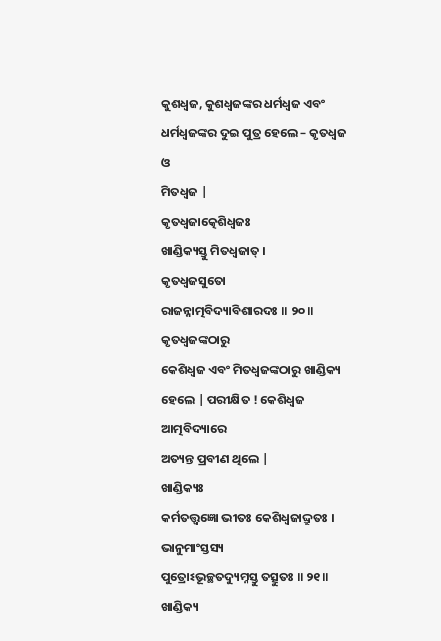କୁଶଧ୍ବଜ, କୁଶଧ୍ବଜଙ୍କର ଧର୍ମଧ୍ବଜ ଏବଂ ଧର୍ମଧ୍ବଜଙ୍କର ଦୁଇ ପୁତ୍ର ହେଲେ – କୃତଧ୍ବଜ ଓ
ମିତଧ୍ବଜ |
କୃତଧ୍ୱଜାତ୍କେଶିଧ୍ୱଜଃ
ଖାଣ୍ଡିକ୍ୟସ୍ତୁ ମିତଧ୍ୱଜାତ୍ ।
କୃତଧ୍ୱଜସୁତୋ
ରାଜନ୍ନାତ୍ମବିଦ୍ୟାବିଶାରଦଃ ॥ ୨୦॥
କୃତଧ୍ବଜଙ୍କଠାରୁ
କେଶିଧ୍ବଜ ଏବଂ ମିତଧ୍ବଜଙ୍କଠାରୁ ଖାଣ୍ଡିକ୍ୟ ହେଲେ | ପରୀକ୍ଷିତ ! କେଶିଧ୍ବଜ ଆତ୍ମବିଦ୍ୟାରେ
ଅତ୍ୟନ୍ତ ପ୍ରବୀଣ ଥିଲେ |
ଖାଣ୍ଡିକ୍ୟଃ
କର୍ମତତ୍ତ୍ୱଜ୍ଞୋ ଭୀତଃ କେଶିଧ୍ୱଜାଦ୍ଦ୍ରୁତଃ ।
ଭାନୁମାଂସ୍ତସ୍ୟ
ପୁତ୍ରୋଽଭୂଚ୍ଛତଦ୍ୟୁମ୍ନସ୍ତୁ ତତ୍ସୁତଃ ॥ ୨୧॥
ଖାଣ୍ଡିକ୍ୟ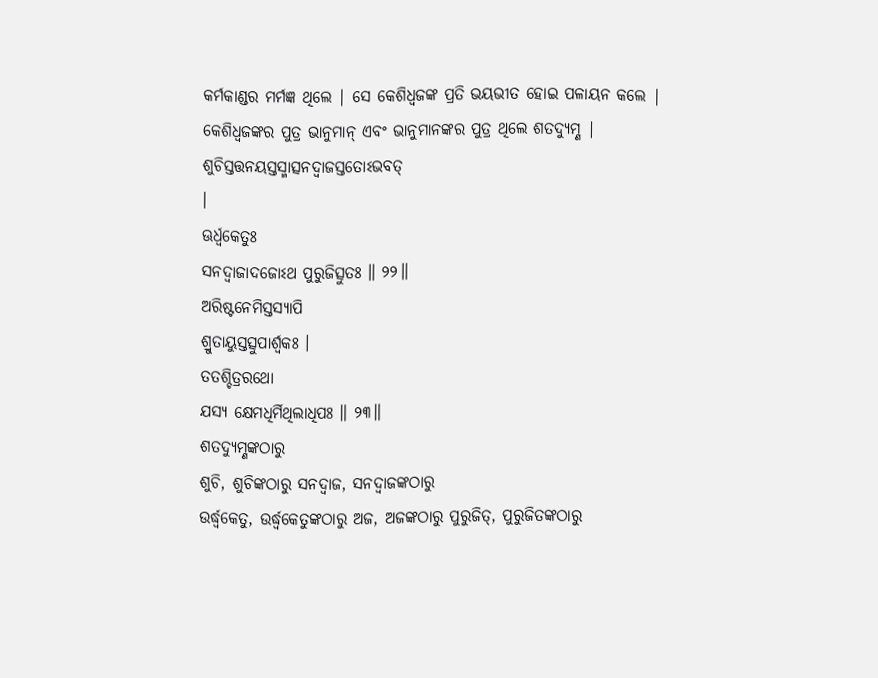କର୍ମକାଣ୍ଡର ମର୍ମଜ୍ଞ ଥିଲେ | ସେ କେଶିଧ୍ବଜଙ୍କ ପ୍ରତି ଭୟଭୀତ ହୋଇ ପଳାୟନ କଲେ |
କେଶିଧ୍ବଜଙ୍କର ପୁତ୍ର ଭାନୁମାନ୍ ଏବଂ ଭାନୁମାନଙ୍କର ପୁତ୍ର ଥିଲେ ଶତଦ୍ୟୁମ୍ଣ |
ଶୁଚିସ୍ତତ୍ତନୟସ୍ତସ୍ମାତ୍ସନଦ୍ୱାଜସ୍ତତୋଽଭବତ୍
।
ଊର୍ଧ୍ୱକେତୁଃ
ସନଦ୍ୱାଜାଦଜୋଽଥ ପୁରୁଜିତ୍ସୁତଃ ॥ ୨୨॥
ଅରିଷ୍ଟନେମିସ୍ତସ୍ୟାପି
ଶ୍ରୁତାୟୁସ୍ତତ୍ସୁପାର୍ଶ୍ୱକଃ ।
ତତଶ୍ଚିତ୍ରରଥୋ
ଯସ୍ୟ କ୍ଷେମଧିର୍ମିଥିଲାଧିପଃ ॥ ୨୩॥
ଶତଦ୍ୟୁମ୍ଣଙ୍କଠାରୁ
ଶୁଚି, ଶୁଚିଙ୍କଠାରୁ ସନଦ୍ବାଜ, ସନଦ୍ବାଜଙ୍କଠାରୁ
ଉର୍ଦ୍ଧ୍ବକେତୁ, ଉର୍ଦ୍ଧ୍ବକେତୁଙ୍କଠାରୁ ଅଜ, ଅଜଙ୍କଠାରୁ ପୁରୁଜିତ୍, ପୁରୁଜିତଙ୍କଠାରୁ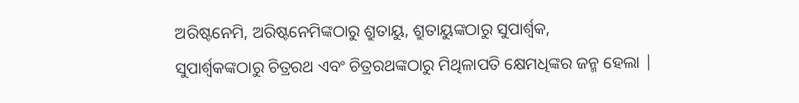ଅରିଷ୍ଟନେମି, ଅରିଷ୍ଟନେମିଙ୍କଠାରୁ ଶ୍ରୁତାୟୁ, ଶ୍ରୁତାୟୁଙ୍କଠାରୁ ସୁପାର୍ଶ୍ବକ,
ସୁପାର୍ଶ୍ବକଙ୍କଠାରୁ ଚିତ୍ରରଥ ଏବଂ ଚିତ୍ରରଥଙ୍କଠାରୁ ମିଥିଳାପତି କ୍ଷେମଧିଙ୍କର ଜନ୍ମ ହେଲା |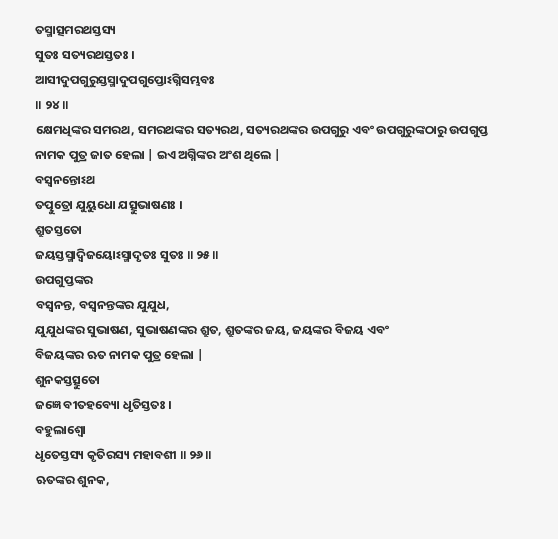ତସ୍ମାତ୍ସମରଥସ୍ତସ୍ୟ
ସୁତଃ ସତ୍ୟରଥସ୍ତତଃ ।
ଆସୀଦୁପଗୁରୁସ୍ତସ୍ମାଦୁପଗୁପ୍ତୋଽଗ୍ନିସମ୍ଭବଃ
॥ ୨୪॥
କ୍ଷେମଧିଙ୍କର ସମରଥ, ସମରଥଙ୍କର ସତ୍ୟରଥ, ସତ୍ୟରଥଙ୍କର ଉପଗୁରୁ ଏବଂ ଉପଗୁରୁଙ୍କଠାରୁ ଉପଗୁପ୍ତ
ନାମକ ପୁତ୍ର ଜାତ ହେଲା | ଇଏ ଅଗ୍ନିଙ୍କର ଅଂଶ ଥିଲେ |
ବସ୍ୱନନ୍ତୋଽଥ
ତତ୍ପୁତ୍ରୋ ଯୁୟୁଧୋ ଯତ୍ସୁଭାଷଣଃ ।
ଶ୍ରୁତସ୍ତତୋ
ଜୟସ୍ତସ୍ମାଦ୍ୱିଜୟୋଽସ୍ମାଦୃତଃ ସୁତଃ ॥ ୨୫॥
ଉପଗୁପ୍ତଙ୍କର
ବସ୍ବନନ୍ତ, ବସ୍ବନନ୍ତଙ୍କର ଯୁଯୁଧ,
ଯୁଯୁଧଙ୍କର ସୁଭାଷଣ, ସୁଭାଷଣଙ୍କର ଶ୍ରୁତ, ଶ୍ରୁତଙ୍କର ଜୟ, ଜୟଙ୍କର ବିଜୟ ଏବଂ
ବିଜୟଙ୍କର ଋତ ନାମକ ପୁତ୍ର ହେଲା |
ଶୁନକସ୍ତତ୍ସୁତୋ
ଜଜ୍ଞେ ବୀତହବ୍ୟୋ ଧୃତିସ୍ତତଃ ।
ବହୁଲାଶ୍ୱୋ
ଧୃତେସ୍ତସ୍ୟ କୃତିରସ୍ୟ ମହାବଶୀ ॥ ୨୬॥
ଋତଙ୍କର ଶୁନକ,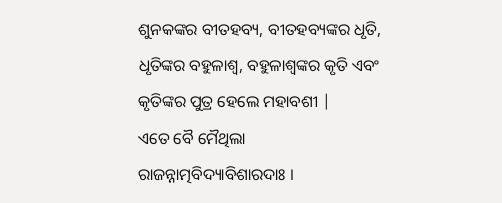ଶୁନକଙ୍କର ବୀତହବ୍ୟ, ବୀତହବ୍ୟଙ୍କର ଧୃତି, ଧୃତିଙ୍କର ବହୁଳାଶ୍ବ, ବହୁଳାଶ୍ବଙ୍କର କୃତି ଏବଂ
କୃତିଙ୍କର ପୁତ୍ର ହେଲେ ମହାବଶୀ |
ଏତେ ବୈ ମୈଥିଲା
ରାଜନ୍ନାତ୍ମବିଦ୍ୟାବିଶାରଦାଃ ।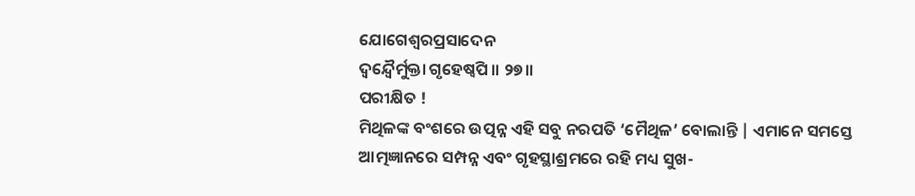ଯୋଗେଶ୍ୱରପ୍ରସାଦେନ
ଦ୍ୱନ୍ଦ୍ୱୈର୍ମୁକ୍ତା ଗୃହେଷ୍ୱପି ॥ ୨୭॥
ପରୀକ୍ଷିତ !
ମିଥିଳଙ୍କ ବଂଶରେ ଉତ୍ପନ୍ନ ଏହି ସବୁ ନରପତି ‘ମୈଥିଳ’ ବୋଲାନ୍ତି | ଏମାନେ ସମସ୍ତେ
ଆତ୍ମଜ୍ଞାନରେ ସମ୍ପନ୍ନ ଏବଂ ଗୃହସ୍ଥାଶ୍ରମରେ ରହି ମଧ୍ୟ ସୁଖ-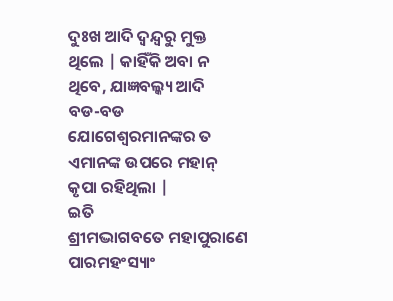ଦୁଃଖ ଆଦି ଦ୍ବନ୍ଦ୍ବରୁ ମୁକ୍ତ
ଥିଲେ | କାହିଁକି ଅବା ନ ଥିବେ, ଯାଜ୍ଞବଲ୍କ୍ୟ ଆଦି
ବଡ-ବଡ ଯୋଗେଶ୍ବରମାନଙ୍କର ତ ଏମାନଙ୍କ ଉପରେ ମହାନ୍ କୃପା ରହିଥିଲା |
ଇତି
ଶ୍ରୀମଦ୍ଭାଗବତେ ମହାପୁରାଣେ ପାରମହଂସ୍ୟାଂ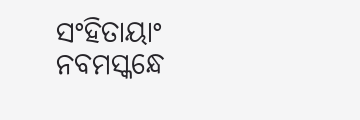ସଂହିତାୟାଂ
ନବମସ୍କନ୍ଧେ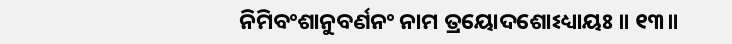ନିମିବଂଶାନୁବର୍ଣନଂ ନାମ ତ୍ରୟୋଦଶୋଽଧ୍ୟାୟଃ ॥ ୧୩॥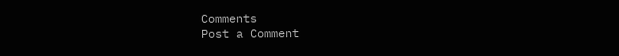Comments
Post a Comment